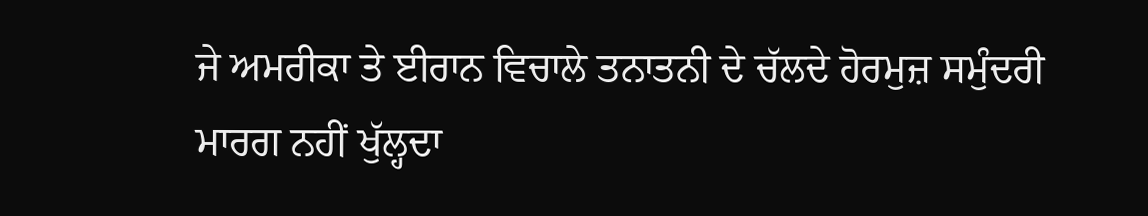ਜੇ ਅਮਰੀਕਾ ਤੇ ਈਰਾਨ ਵਿਚਾਲੇ ਤਨਾਤਨੀ ਦੇ ਚੱਲਦੇ ਹੋਰਮੁਜ਼ ਸਮੁੰਦਰੀ ਮਾਰਗ ਨਹੀਂ ਖੁੱਲ੍ਹਦਾ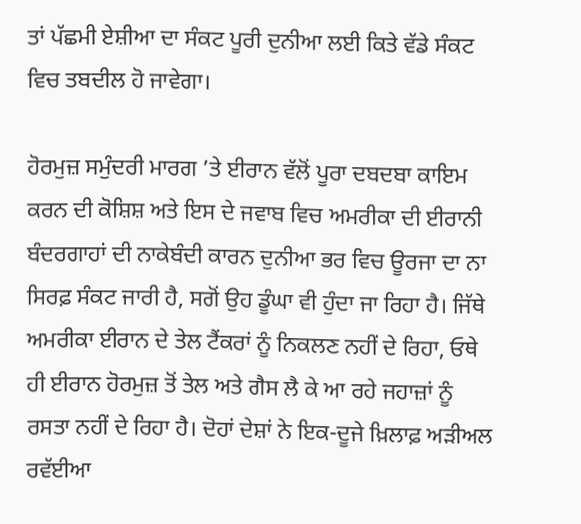ਤਾਂ ਪੱਛਮੀ ਏਸ਼ੀਆ ਦਾ ਸੰਕਟ ਪੂਰੀ ਦੁਨੀਆ ਲਈ ਕਿਤੇ ਵੱਡੇ ਸੰਕਟ ਵਿਚ ਤਬਦੀਲ ਹੋ ਜਾਵੇਗਾ।

ਹੋਰਮੁਜ਼ ਸਮੁੰਦਰੀ ਮਾਰਗ ’ਤੇ ਈਰਾਨ ਵੱਲੋਂ ਪੂਰਾ ਦਬਦਬਾ ਕਾਇਮ ਕਰਨ ਦੀ ਕੋਸ਼ਿਸ਼ ਅਤੇ ਇਸ ਦੇ ਜਵਾਬ ਵਿਚ ਅਮਰੀਕਾ ਦੀ ਈਰਾਨੀ ਬੰਦਰਗਾਹਾਂ ਦੀ ਨਾਕੇਬੰਦੀ ਕਾਰਨ ਦੁਨੀਆ ਭਰ ਵਿਚ ਊਰਜਾ ਦਾ ਨਾ ਸਿਰਫ਼ ਸੰਕਟ ਜਾਰੀ ਹੈ, ਸਗੋਂ ਉਹ ਡੂੰਘਾ ਵੀ ਹੁੰਦਾ ਜਾ ਰਿਹਾ ਹੈ। ਜਿੱਥੇ ਅਮਰੀਕਾ ਈਰਾਨ ਦੇ ਤੇਲ ਟੈਂਕਰਾਂ ਨੂੰ ਨਿਕਲਣ ਨਹੀਂ ਦੇ ਰਿਹਾ, ਓਥੇ ਹੀ ਈਰਾਨ ਹੋਰਮੁਜ਼ ਤੋਂ ਤੇਲ ਅਤੇ ਗੈਸ ਲੈ ਕੇ ਆ ਰਹੇ ਜਹਾਜ਼ਾਂ ਨੂੰ ਰਸਤਾ ਨਹੀਂ ਦੇ ਰਿਹਾ ਹੈ। ਦੋਹਾਂ ਦੇਸ਼ਾਂ ਨੇ ਇਕ-ਦੂਜੇ ਖ਼ਿਲਾਫ਼ ਅੜੀਅਲ ਰਵੱਈਆ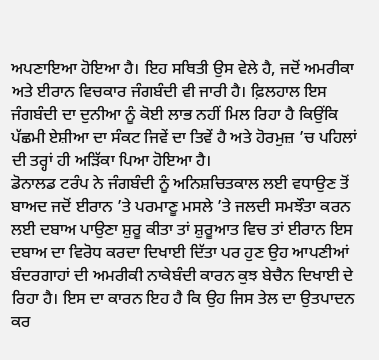ਅਪਣਾਇਆ ਹੋਇਆ ਹੈ। ਇਹ ਸਥਿਤੀ ਉਸ ਵੇਲੇ ਹੈ, ਜਦੋਂ ਅਮਰੀਕਾ ਅਤੇ ਈਰਾਨ ਵਿਚਕਾਰ ਜੰਗਬੰਦੀ ਵੀ ਜਾਰੀ ਹੈ। ਫ਼ਿਲਹਾਲ ਇਸ ਜੰਗਬੰਦੀ ਦਾ ਦੁਨੀਆ ਨੂੰ ਕੋਈ ਲਾਭ ਨਹੀਂ ਮਿਲ ਰਿਹਾ ਹੈ ਕਿਉਂਕਿ ਪੱਛਮੀ ਏਸ਼ੀਆ ਦਾ ਸੰਕਟ ਜਿਵੇਂ ਦਾ ਤਿਵੇਂ ਹੈ ਅਤੇ ਹੋਰਮੁਜ਼ ’ਚ ਪਹਿਲਾਂ ਦੀ ਤਰ੍ਹਾਂ ਹੀ ਅੜਿੱਕਾ ਪਿਆ ਹੋਇਆ ਹੈ।
ਡੋਨਾਲਡ ਟਰੰਪ ਨੇ ਜੰਗਬੰਦੀ ਨੂੰ ਅਨਿਸ਼ਚਿਤਕਾਲ ਲਈ ਵਧਾਉਣ ਤੋਂ ਬਾਅਦ ਜਦੋਂ ਈਰਾਨ ’ਤੇ ਪਰਮਾਣੂ ਮਸਲੇ ’ਤੇ ਜਲਦੀ ਸਮਝੌਤਾ ਕਰਨ ਲਈ ਦਬਾਅ ਪਾਉਣਾ ਸ਼ੁਰੂ ਕੀਤਾ ਤਾਂ ਸ਼ੁਰੂਆਤ ਵਿਚ ਤਾਂ ਈਰਾਨ ਇਸ ਦਬਾਅ ਦਾ ਵਿਰੋਧ ਕਰਦਾ ਦਿਖਾਈ ਦਿੱਤਾ ਪਰ ਹੁਣ ਉਹ ਆਪਣੀਆਂ ਬੰਦਰਗਾਹਾਂ ਦੀ ਅਮਰੀਕੀ ਨਾਕੇਬੰਦੀ ਕਾਰਨ ਕੁਝ ਬੇਚੈਨ ਦਿਖਾਈ ਦੇ ਰਿਹਾ ਹੈ। ਇਸ ਦਾ ਕਾਰਨ ਇਹ ਹੈ ਕਿ ਉਹ ਜਿਸ ਤੇਲ ਦਾ ਉਤਪਾਦਨ ਕਰ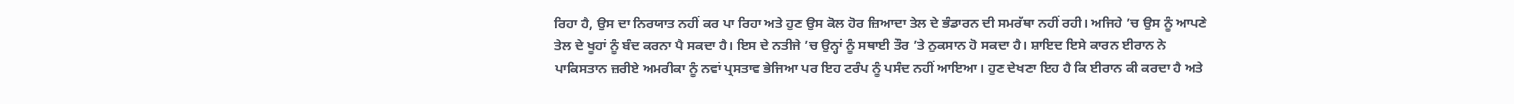ਰਿਹਾ ਹੈ, ਉਸ ਦਾ ਨਿਰਯਾਤ ਨਹੀਂ ਕਰ ਪਾ ਰਿਹਾ ਅਤੇ ਹੁਣ ਉਸ ਕੋਲ ਹੋਰ ਜ਼ਿਆਦਾ ਤੇਲ ਦੇ ਭੰਡਾਰਨ ਦੀ ਸਮਰੱਥਾ ਨਹੀਂ ਰਹੀ। ਅਜਿਹੇ ’ਚ ਉਸ ਨੂੰ ਆਪਣੇ ਤੇਲ ਦੇ ਖੂਹਾਂ ਨੂੰ ਬੰਦ ਕਰਨਾ ਪੈ ਸਕਦਾ ਹੈ। ਇਸ ਦੇ ਨਤੀਜੇ ’ਚ ਉਨ੍ਹਾਂ ਨੂੰ ਸਥਾਈ ਤੌਰ ’ਤੇ ਨੁਕਸਾਨ ਹੋ ਸਕਦਾ ਹੈ। ਸ਼ਾਇਦ ਇਸੇ ਕਾਰਨ ਈਰਾਨ ਨੇ ਪਾਕਿਸਤਾਨ ਜ਼ਰੀਏ ਅਮਰੀਕਾ ਨੂੰ ਨਵਾਂ ਪ੍ਰਸਤਾਵ ਭੇਜਿਆ ਪਰ ਇਹ ਟਰੰਪ ਨੂੰ ਪਸੰਦ ਨਹੀਂ ਆਇਆ। ਹੁਣ ਦੇਖਣਾ ਇਹ ਹੈ ਕਿ ਈਰਾਨ ਕੀ ਕਰਦਾ ਹੈ ਅਤੇ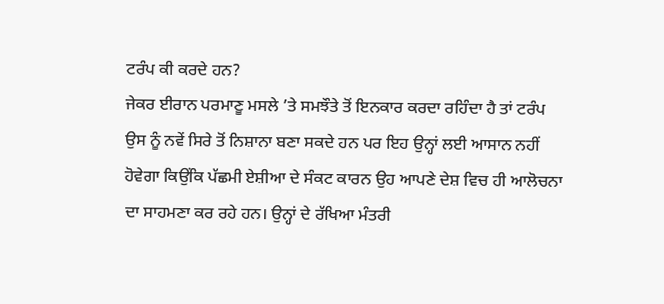ਟਰੰਪ ਕੀ ਕਰਦੇ ਹਨ?
ਜੇਕਰ ਈਰਾਨ ਪਰਮਾਣੂ ਮਸਲੇ ’ਤੇ ਸਮਝੌਤੇ ਤੋਂ ਇਨਕਾਰ ਕਰਦਾ ਰਹਿੰਦਾ ਹੈ ਤਾਂ ਟਰੰਪ ਉਸ ਨੂੰ ਨਵੇਂ ਸਿਰੇ ਤੋਂ ਨਿਸ਼ਾਨਾ ਬਣਾ ਸਕਦੇ ਹਨ ਪਰ ਇਹ ਉਨ੍ਹਾਂ ਲਈ ਆਸਾਨ ਨਹੀਂ ਹੋਵੇਗਾ ਕਿਉਂਕਿ ਪੱਛਮੀ ਏਸ਼ੀਆ ਦੇ ਸੰਕਟ ਕਾਰਨ ਉਹ ਆਪਣੇ ਦੇਸ਼ ਵਿਚ ਹੀ ਆਲੋਚਨਾ ਦਾ ਸਾਹਮਣਾ ਕਰ ਰਹੇ ਹਨ। ਉਨ੍ਹਾਂ ਦੇ ਰੱਖਿਆ ਮੰਤਰੀ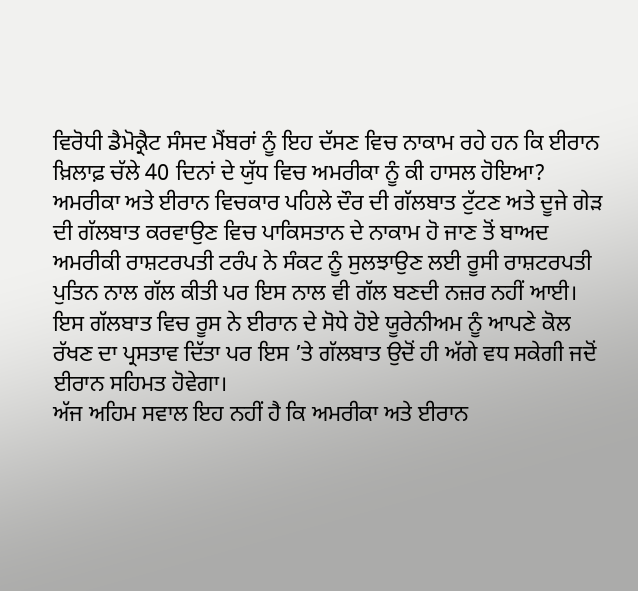ਵਿਰੋਧੀ ਡੈਮੋਕ੍ਰੈਟ ਸੰਸਦ ਮੈਂਬਰਾਂ ਨੂੰ ਇਹ ਦੱਸਣ ਵਿਚ ਨਾਕਾਮ ਰਹੇ ਹਨ ਕਿ ਈਰਾਨ ਖ਼ਿਲਾਫ਼ ਚੱਲੇ 40 ਦਿਨਾਂ ਦੇ ਯੁੱਧ ਵਿਚ ਅਮਰੀਕਾ ਨੂੰ ਕੀ ਹਾਸਲ ਹੋਇਆ?
ਅਮਰੀਕਾ ਅਤੇ ਈਰਾਨ ਵਿਚਕਾਰ ਪਹਿਲੇ ਦੌਰ ਦੀ ਗੱਲਬਾਤ ਟੁੱਟਣ ਅਤੇ ਦੂਜੇ ਗੇੜ ਦੀ ਗੱਲਬਾਤ ਕਰਵਾਉਣ ਵਿਚ ਪਾਕਿਸਤਾਨ ਦੇ ਨਾਕਾਮ ਹੋ ਜਾਣ ਤੋਂ ਬਾਅਦ ਅਮਰੀਕੀ ਰਾਸ਼ਟਰਪਤੀ ਟਰੰਪ ਨੇ ਸੰਕਟ ਨੂੰ ਸੁਲਝਾਉਣ ਲਈ ਰੂਸੀ ਰਾਸ਼ਟਰਪਤੀ ਪੁਤਿਨ ਨਾਲ ਗੱਲ ਕੀਤੀ ਪਰ ਇਸ ਨਾਲ ਵੀ ਗੱਲ ਬਣਦੀ ਨਜ਼ਰ ਨਹੀਂ ਆਈ। ਇਸ ਗੱਲਬਾਤ ਵਿਚ ਰੂਸ ਨੇ ਈਰਾਨ ਦੇ ਸੋਧੇ ਹੋਏ ਯੂਰੇਨੀਅਮ ਨੂੰ ਆਪਣੇ ਕੋਲ ਰੱਖਣ ਦਾ ਪ੍ਰਸਤਾਵ ਦਿੱਤਾ ਪਰ ਇਸ ’ਤੇ ਗੱਲਬਾਤ ਉਦੋਂ ਹੀ ਅੱਗੇ ਵਧ ਸਕੇਗੀ ਜਦੋਂ ਈਰਾਨ ਸਹਿਮਤ ਹੋਵੇਗਾ।
ਅੱਜ ਅਹਿਮ ਸਵਾਲ ਇਹ ਨਹੀਂ ਹੈ ਕਿ ਅਮਰੀਕਾ ਅਤੇ ਈਰਾਨ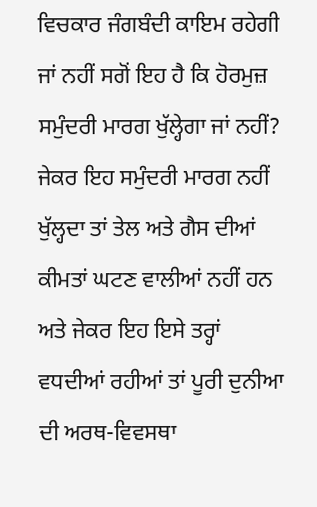ਵਿਚਕਾਰ ਜੰਗਬੰਦੀ ਕਾਇਮ ਰਹੇਗੀ ਜਾਂ ਨਹੀਂ ਸਗੋਂ ਇਹ ਹੈ ਕਿ ਹੋਰਮੁਜ਼ ਸਮੁੰਦਰੀ ਮਾਰਗ ਖੁੱਲ੍ਹੇਗਾ ਜਾਂ ਨਹੀਂ? ਜੇਕਰ ਇਹ ਸਮੁੰਦਰੀ ਮਾਰਗ ਨਹੀਂ ਖੁੱਲ੍ਹਦਾ ਤਾਂ ਤੇਲ ਅਤੇ ਗੈਸ ਦੀਆਂ ਕੀਮਤਾਂ ਘਟਣ ਵਾਲੀਆਂ ਨਹੀਂ ਹਨ ਅਤੇ ਜੇਕਰ ਇਹ ਇਸੇ ਤਰ੍ਹਾਂ ਵਧਦੀਆਂ ਰਹੀਆਂ ਤਾਂ ਪੂਰੀ ਦੁਨੀਆ ਦੀ ਅਰਥ-ਵਿਵਸਥਾ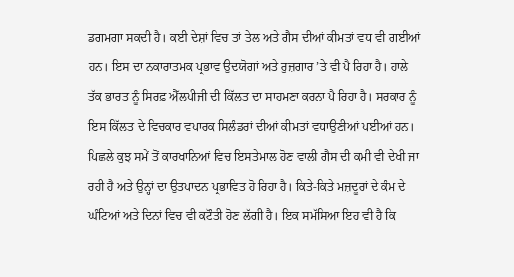ਡਗਮਗਾ ਸਕਦੀ ਹੈ। ਕਈ ਦੇਸ਼ਾਂ ਵਿਚ ਤਾਂ ਤੇਲ ਅਤੇ ਗੈਸ ਦੀਆਂ ਕੀਮਤਾਂ ਵਧ ਵੀ ਗਈਆਂ ਹਨ। ਇਸ ਦਾ ਨਕਾਰਾਤਮਕ ਪ੍ਰਭਾਵ ਉਦਯੋਗਾਂ ਅਤੇ ਰੁਜ਼ਗਾਰ ’ਤੇ ਵੀ ਪੈ ਰਿਹਾ ਹੈ। ਹਾਲੇ ਤੱਕ ਭਾਰਤ ਨੂੰ ਸਿਰਫ਼ ਐੱਲਪੀਜੀ ਦੀ ਕਿੱਲਤ ਦਾ ਸਾਹਮਣਾ ਕਰਨਾ ਪੈ ਰਿਹਾ ਹੈ। ਸਰਕਾਰ ਨੂੰ ਇਸ ਕਿੱਲਤ ਦੇ ਵਿਚਕਾਰ ਵਪਾਰਕ ਸਿਲੰਡਰਾਂ ਦੀਆਂ ਕੀਮਤਾਂ ਵਧਾਉਣੀਆਂ ਪਈਆਂ ਹਨ। ਪਿਛਲੇ ਕੁਝ ਸਮੇਂ ਤੋਂ ਕਾਰਖਾਨਿਆਂ ਵਿਚ ਇਸਤੇਮਾਲ ਹੋਣ ਵਾਲੀ ਗੈਸ ਦੀ ਕਮੀ ਵੀ ਦੇਖੀ ਜਾ ਰਹੀ ਹੈ ਅਤੇ ਉਨ੍ਹਾਂ ਦਾ ਉਤਪਾਦਨ ਪ੍ਰਭਾਵਿਤ ਹੋ ਰਿਹਾ ਹੈ। ਕਿਤੇ-ਕਿਤੇ ਮਜ਼ਦੂਰਾਂ ਦੇ ਕੰਮ ਦੇ ਘੰਟਿਆਂ ਅਤੇ ਦਿਨਾਂ ਵਿਚ ਵੀ ਕਟੌਤੀ ਹੋਣ ਲੱਗੀ ਹੈ। ਇਕ ਸਮੱਸਿਆ ਇਹ ਵੀ ਹੈ ਕਿ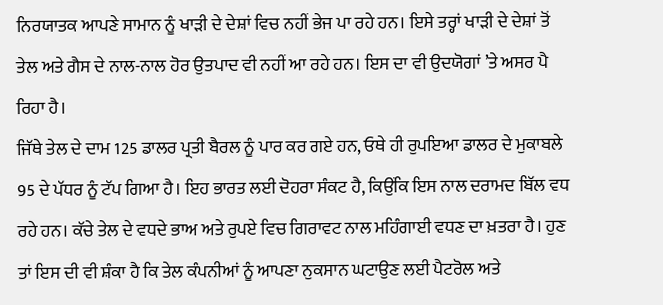ਨਿਰਯਾਤਕ ਆਪਣੇ ਸਾਮਾਨ ਨੂੰ ਖਾੜੀ ਦੇ ਦੇਸ਼ਾਂ ਵਿਚ ਨਹੀਂ ਭੇਜ ਪਾ ਰਹੇ ਹਨ। ਇਸੇ ਤਰ੍ਹਾਂ ਖਾੜੀ ਦੇ ਦੇਸ਼ਾਂ ਤੋਂ ਤੇਲ ਅਤੇ ਗੈਸ ਦੇ ਨਾਲ-ਨਾਲ ਹੋਰ ਉਤਪਾਦ ਵੀ ਨਹੀਂ ਆ ਰਹੇ ਹਨ। ਇਸ ਦਾ ਵੀ ਉਦਯੋਗਾਂ ’ਤੇ ਅਸਰ ਪੈ ਰਿਹਾ ਹੈ।
ਜਿੱਥੇ ਤੇਲ ਦੇ ਦਾਮ 125 ਡਾਲਰ ਪ੍ਰਤੀ ਬੈਰਲ ਨੂੰ ਪਾਰ ਕਰ ਗਏ ਹਨ, ਓਥੇ ਹੀ ਰੁਪਇਆ ਡਾਲਰ ਦੇ ਮੁਕਾਬਲੇ 95 ਦੇ ਪੱਧਰ ਨੂੰ ਟੱਪ ਗਿਆ ਹੈ। ਇਹ ਭਾਰਤ ਲਈ ਦੋਹਰਾ ਸੰਕਟ ਹੈ, ਕਿਉਂਕਿ ਇਸ ਨਾਲ ਦਰਾਮਦ ਬਿੱਲ ਵਧ ਰਹੇ ਹਨ। ਕੱਚੇ ਤੇਲ ਦੇ ਵਧਦੇ ਭਾਅ ਅਤੇ ਰੁਪਏ ਵਿਚ ਗਿਰਾਵਟ ਨਾਲ ਮਹਿੰਗਾਈ ਵਧਣ ਦਾ ਖ਼ਤਰਾ ਹੈ। ਹੁਣ ਤਾਂ ਇਸ ਦੀ ਵੀ ਸ਼ੰਕਾ ਹੈ ਕਿ ਤੇਲ ਕੰਪਨੀਆਂ ਨੂੰ ਆਪਣਾ ਨੁਕਸਾਨ ਘਟਾਉਣ ਲਈ ਪੈਟਰੋਲ ਅਤੇ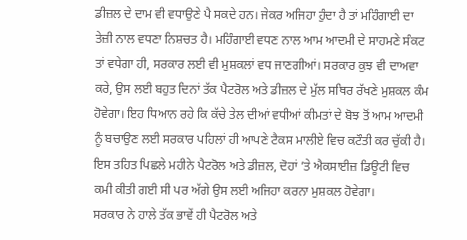ਡੀਜ਼ਲ ਦੇ ਦਾਮ ਵੀ ਵਧਾਉਣੇ ਪੈ ਸਕਦੇ ਹਨ। ਜੇਕਰ ਅਜਿਹਾ ਹੁੰਦਾ ਹੈ ਤਾਂ ਮਹਿੰਗਾਈ ਦਾ ਤੇਜ਼ੀ ਨਾਲ ਵਧਣਾ ਨਿਸ਼ਚਤ ਹੈ। ਮਹਿੰਗਾਈ ਵਧਣ ਨਾਲ ਆਮ ਆਦਮੀ ਦੇ ਸਾਹਮਣੇ ਸੰਕਟ ਤਾਂ ਵਧੇਗਾ ਹੀ, ਸਰਕਾਰ ਲਈ ਵੀ ਮੁਸ਼ਕਲਾਂ ਵਧ ਜਾਣਗੀਆਂ। ਸਰਕਾਰ ਕੁਝ ਵੀ ਦਾਅਵਾ ਕਰੇ, ਉਸ ਲਈ ਬਹੁਤ ਦਿਨਾਂ ਤੱਕ ਪੈਟਰੋਲ ਅਤੇ ਡੀਜ਼ਲ ਦੇ ਮੁੱਲ ਸਥਿਰ ਰੱਖਣੇ ਮੁਸ਼ਕਲ ਕੰਮ ਹੋਵੇਗਾ। ਇਹ ਧਿਆਨ ਰਹੇ ਕਿ ਕੱਚੇ ਤੇਲ ਦੀਆਂ ਵਧੀਆਂ ਕੀਮਤਾਂ ਦੇ ਬੋਝ ਤੋਂ ਆਮ ਆਦਮੀ ਨੂੰ ਬਚਾਉਣ ਲਈ ਸਰਕਾਰ ਪਹਿਲਾਂ ਹੀ ਆਪਣੇ ਟੈਕਸ ਮਾਲੀਏ ਵਿਚ ਕਟੌਤੀ ਕਰ ਚੁੱਕੀ ਹੈ। ਇਸ ਤਹਿਤ ਪਿਛਲੇ ਮਹੀਨੇ ਪੈਟਰੋਲ ਅਤੇ ਡੀਜ਼ਲ, ਦੋਹਾਂ ’ਤੇ ਐਕਸਾਈਜ਼ ਡਿਊਟੀ ਵਿਚ ਕਮੀ ਕੀਤੀ ਗਈ ਸੀ ਪਰ ਅੱਗੇ ਉਸ ਲਈ ਅਜਿਹਾ ਕਰਨਾ ਮੁਸ਼ਕਲ ਹੋਵੇਗਾ।
ਸਰਕਾਰ ਨੇ ਹਾਲੇ ਤੱਕ ਭਾਵੇਂ ਹੀ ਪੈਟਰੋਲ ਅਤੇ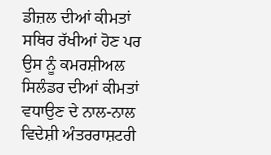ਡੀਜ਼ਲ ਦੀਆਂ ਕੀਮਤਾਂ ਸਥਿਰ ਰੱਖੀਆਂ ਹੋਣ ਪਰ ਉਸ ਨੂੰ ਕਮਰਸ਼ੀਅਲ ਸਿਲੰਡਰ ਦੀਆਂ ਕੀਮਤਾਂ ਵਧਾਉਣ ਦੇ ਨਾਲ-ਨਾਲ ਵਿਦੇਸ਼ੀ ਅੰਤਰਰਾਸ਼ਟਰੀ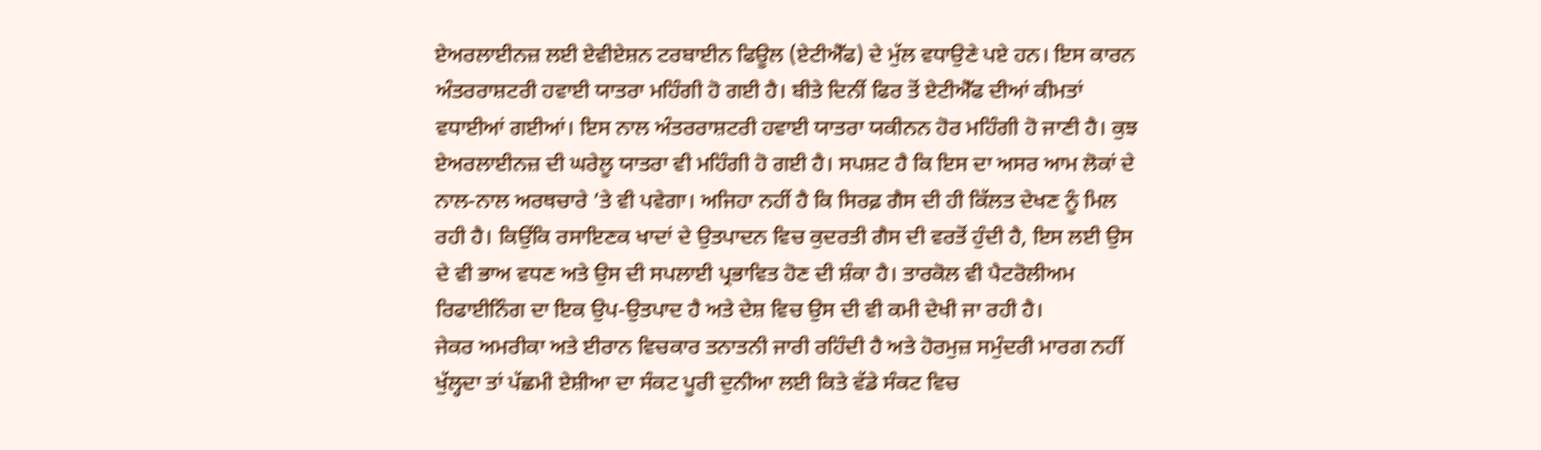ਏਅਰਲਾਈਨਜ਼ ਲਈ ਏਵੀਏਸ਼ਨ ਟਰਬਾਈਨ ਫਿਊਲ (ਏਟੀਐੱਫ) ਦੇ ਮੁੱਲ ਵਧਾਉਣੇ ਪਏ ਹਨ। ਇਸ ਕਾਰਨ ਅੰਤਰਰਾਸ਼ਟਰੀ ਹਵਾਈ ਯਾਤਰਾ ਮਹਿੰਗੀ ਹੋ ਗਈ ਹੈ। ਬੀਤੇ ਦਿਨੀਂ ਫਿਰ ਤੋਂ ਏਟੀਐੱਫ ਦੀਆਂ ਕੀਮਤਾਂ ਵਧਾਈਆਂ ਗਈਆਂ। ਇਸ ਨਾਲ ਅੰਤਰਰਾਸ਼ਟਰੀ ਹਵਾਈ ਯਾਤਰਾ ਯਕੀਨਨ ਹੋਰ ਮਹਿੰਗੀ ਹੋ ਜਾਣੀ ਹੈ। ਕੁਝ ਏਅਰਲਾਈਨਜ਼ ਦੀ ਘਰੇਲੂ ਯਾਤਰਾ ਵੀ ਮਹਿੰਗੀ ਹੋ ਗਈ ਹੈ। ਸਪਸ਼ਟ ਹੈ ਕਿ ਇਸ ਦਾ ਅਸਰ ਆਮ ਲੋਕਾਂ ਦੇ ਨਾਲ-ਨਾਲ ਅਰਥਚਾਰੇ ’ਤੇ ਵੀ ਪਵੇਗਾ। ਅਜਿਹਾ ਨਹੀਂ ਹੈ ਕਿ ਸਿਰਫ਼ ਗੈਸ ਦੀ ਹੀ ਕਿੱਲਤ ਦੇਖਣ ਨੂੰ ਮਿਲ ਰਹੀ ਹੈ। ਕਿਉਂਕਿ ਰਸਾਇਣਕ ਖਾਦਾਂ ਦੇ ਉਤਪਾਦਨ ਵਿਚ ਕੁਦਰਤੀ ਗੈਸ ਦੀ ਵਰਤੋਂ ਹੁੰਦੀ ਹੈ, ਇਸ ਲਈ ਉਸ ਦੇ ਵੀ ਭਾਅ ਵਧਣ ਅਤੇ ਉਸ ਦੀ ਸਪਲਾਈ ਪ੍ਰਭਾਵਿਤ ਹੋਣ ਦੀ ਸ਼ੰਕਾ ਹੈ। ਤਾਰਕੋਲ ਵੀ ਪੈਟਰੋਲੀਅਮ ਰਿਫਾਈਨਿੰਗ ਦਾ ਇਕ ਉਪ-ਉਤਪਾਦ ਹੈ ਅਤੇ ਦੇਸ਼ ਵਿਚ ਉਸ ਦੀ ਵੀ ਕਮੀ ਦੇਖੀ ਜਾ ਰਹੀ ਹੈ।
ਜੇਕਰ ਅਮਰੀਕਾ ਅਤੇ ਈਰਾਨ ਵਿਚਕਾਰ ਤਨਾਤਨੀ ਜਾਰੀ ਰਹਿੰਦੀ ਹੈ ਅਤੇ ਹੋਰਮੁਜ਼ ਸਮੁੰਦਰੀ ਮਾਰਗ ਨਹੀਂ ਖੁੱਲ੍ਹਦਾ ਤਾਂ ਪੱਛਮੀ ਏਸ਼ੀਆ ਦਾ ਸੰਕਟ ਪੂਰੀ ਦੁਨੀਆ ਲਈ ਕਿਤੇ ਵੱਡੇ ਸੰਕਟ ਵਿਚ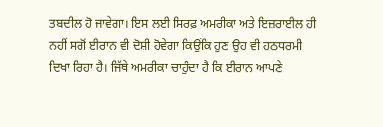ਤਬਦੀਲ ਹੋ ਜਾਵੇਗਾ। ਇਸ ਲਈ ਸਿਰਫ਼ ਅਮਰੀਕਾ ਅਤੇ ਇਜ਼ਰਾਈਲ ਹੀ ਨਹੀਂ ਸਗੋਂ ਈਰਾਨ ਵੀ ਦੋਸ਼ੀ ਹੋਵੇਗਾ ਕਿਉਂਕਿ ਹੁਣ ਉਹ ਵੀ ਹਠਧਰਮੀ ਦਿਖਾ ਰਿਹਾ ਹੈ। ਜਿੱਥੇ ਅਮਰੀਕਾ ਚਾਹੁੰਦਾ ਹੈ ਕਿ ਈਰਾਨ ਆਪਣੇ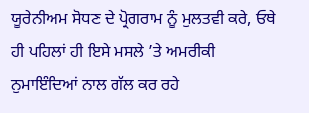ਯੂਰੇਨੀਅਮ ਸੋਧਣ ਦੇ ਪ੍ਰੋਗਰਾਮ ਨੂੰ ਮੁਲਤਵੀ ਕਰੇ, ਓਥੇ ਹੀ ਪਹਿਲਾਂ ਹੀ ਇਸੇ ਮਸਲੇ ’ਤੇ ਅਮਰੀਕੀ ਨੁਮਾਇੰਦਿਆਂ ਨਾਲ ਗੱਲ ਕਰ ਰਹੇ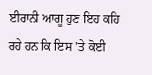ਈਰਾਨੀ ਆਗੂ ਹੁਣ ਇਹ ਕਹਿ ਰਹੇ ਹਨ ਕਿ ਇਸ ’ਤੇ ਕੋਈ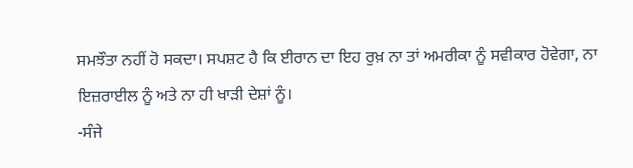ਸਮਝੌਤਾ ਨਹੀਂ ਹੋ ਸਕਦਾ। ਸਪਸ਼ਟ ਹੈ ਕਿ ਈਰਾਨ ਦਾ ਇਹ ਰੁਖ਼ ਨਾ ਤਾਂ ਅਮਰੀਕਾ ਨੂੰ ਸਵੀਕਾਰ ਹੋਵੇਗਾ, ਨਾ ਇਜ਼ਰਾਈਲ ਨੂੰ ਅਤੇ ਨਾ ਹੀ ਖਾੜੀ ਦੇਸ਼ਾਂ ਨੂੰ।
-ਸੰਜੇ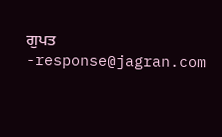ਗੁਪਤ
-response@jagran.com